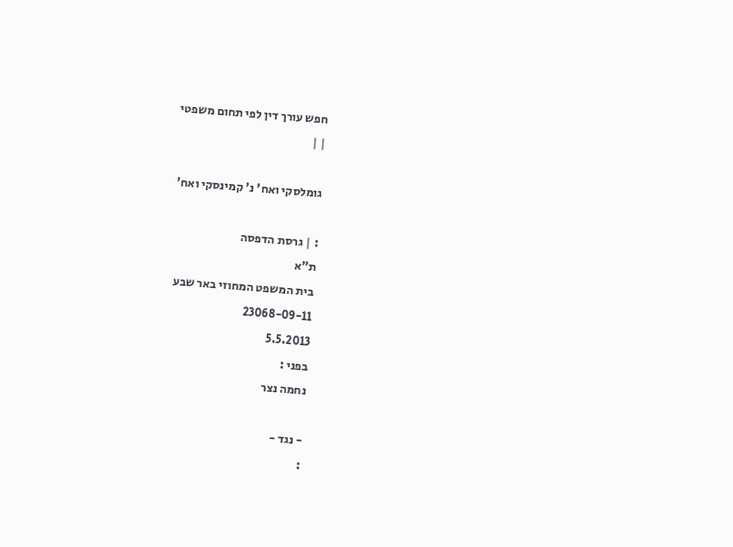חפש עורך דין לפי תחום משפטי
| |

גומלסקי ואח' נ' קמינסקי ואח'

: | גרסת הדפסה
ת"א
בית המשפט המחוזי באר שבע
23068-09-11
5.5.2013
בפני :
נחמה נצר

- נגד -
: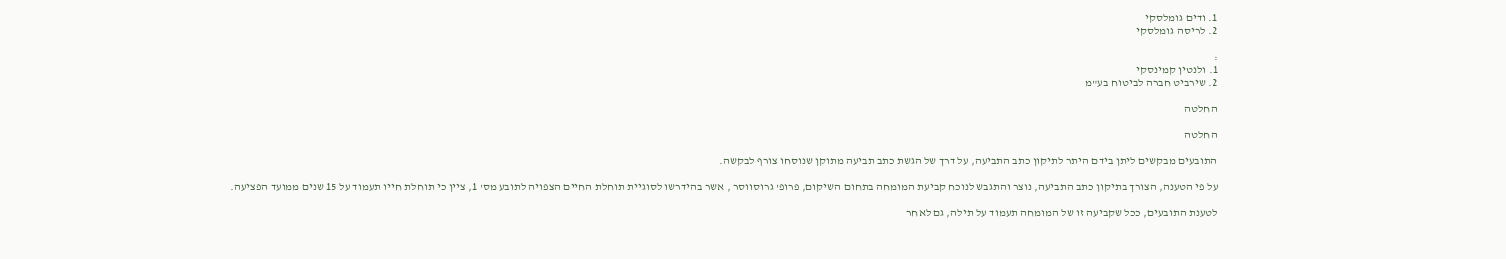1. ודים גומלסקי
2. לריסה גומלסקי

:
1. ולנטין קמינסקי
2. שירביט חברה לביטוח בע"מ

החלטה

החלטה

התובעים מבקשים ליתן בידם היתר לתיקון כתב התביעה, על דרך של הגשת כתב תביעה מתוקן שנוסחו צורף לבקשה.

על פי הטענה, הצורך בתיקון כתב התביעה, נוצר והתגבש לנוכח קביעת המומחה בתחום השיקום, פרופ' גרוסווסר , אשר בהידרשו לסוגיית תוחלת החיים הצפויה לתובע מס' 1, ציין כי תוחלת חייו תעמוד על 15 שנים ממועד הפציעה.

לטענת התובעים, ככל שקביעה זו של המומחה תעמוד על תילה, גם לאחר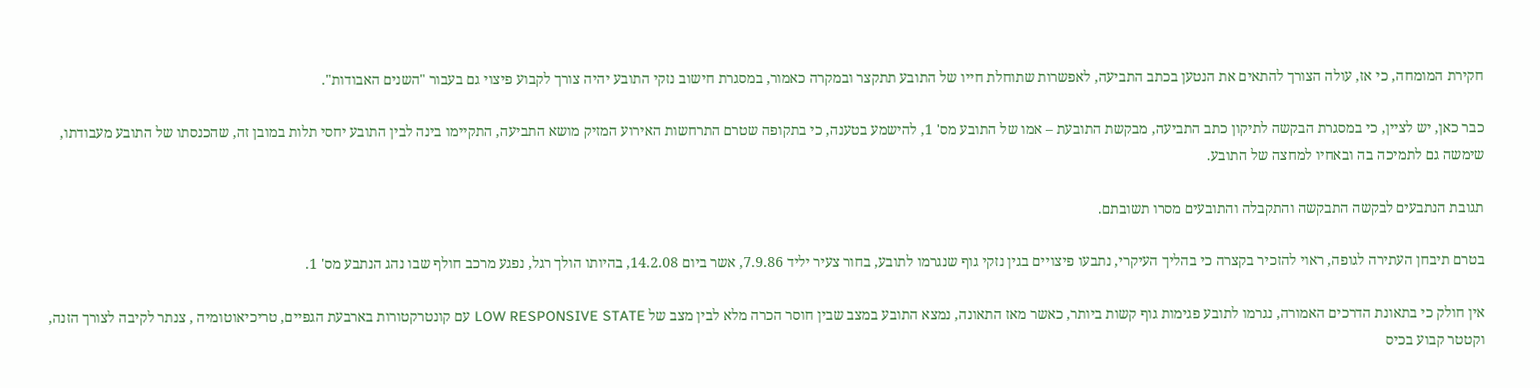חקירת המומחה, כי אז, עולה הצורך להתאים את הנטען בכתב התביעה, לאפשרות שתוחלת חייו של התובע תתקצר ובמקרה כאמור, במסגרת חישוב נזקי התובע יהיה צורך לקבוע פיצוי גם בעבור "השנים האבודות".

כבר כאן, יש לציין, כי במסגרת הבקשה לתיקון כתב התביעה, מבקשת התובעת – אמו של התובע מס' 1, להישמע בטענה, כי בתקופה שטרם התרחשות האירוע המזיק מושא התביעה, התקיימו בינה לבין התובע יחסי תלות במובן זה, שהכנסתו של התובע מעבודתו, שימשה גם לתמיכה בה ובאחיו למחצה של התובע.

תגובת הנתבעים לבקשה התבקשה והתקבלה והתובעים מסרו תשובתם.

בטרם תיבחן העתירה לגופה, ראוי להזכיר בקצרה כי בהליך העיקרי, נתבעו פיצויים בגין נזקי גוף שנגרמו לתובע, בחור צעיר יליד 7.9.86, אשר ביום 14.2.08, בהיותו הולך רגל, נפגע מרכב חולף שבו נהג הנתבע מס' 1.

אין חולק כי בתאונת הדרכים האמורה, נגרמו לתובע פגימות גוף קשות ביותר, כאשר מאז התאונה, נמצא התובע במצב שבין חוסר הכרה מלא לבין מצב של LOW RESPONSIVE STATE עם קונטרקטורות בארבעת הגפיים, טריכיאוטומיה , צנתר לקיבה לצורך הזנה, וקטטר קבוע בכיס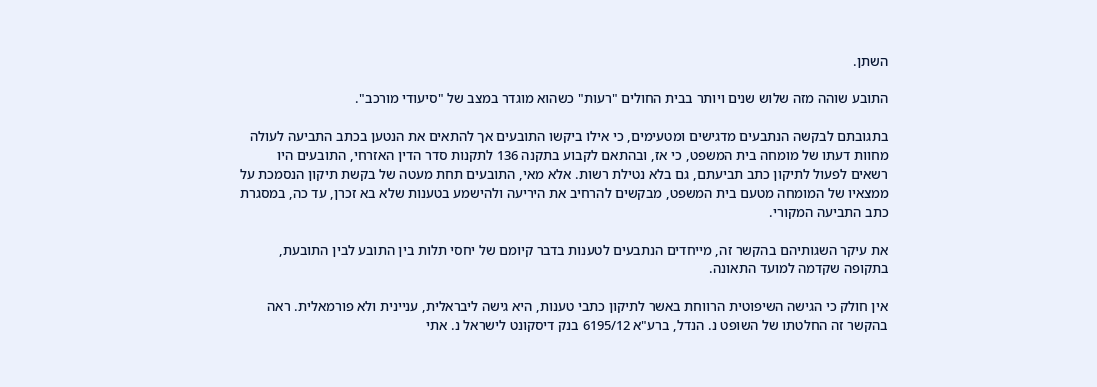השתן.

התובע שוהה מזה שלוש שנים ויותר בבית החולים "רעות" כשהוא מוגדר במצב של "סיעודי מורכב".

בתגובתם לבקשה הנתבעים מדגישים ומטעימים, כי אילו ביקשו התובעים אך להתאים את הנטען בכתב התביעה לעולה מחוות דעתו של מומחה בית המשפט, כי אז, ובהתאם לקבוע בתקנה 136 לתקנות סדר הדין האזרחי, התובעים היו רשאים לפעול לתיקון כתב תביעתם, גם בלא נטילת רשות. אלא מאי, התובעים תחת מעטה של בקשת תיקון הנסמכת על ממצאיו של המומחה מטעם בית המשפט, מבקשים להרחיב את היריעה ולהישמע בטענות שלא בא זכרן, עד כה, במסגרת כתב התביעה המקורי.

את עיקר השגותיהם בהקשר זה, מייחדים הנתבעים לטענות בדבר קיומם של יחסי תלות בין התובע לבין התובעת, בתקופה שקדמה למועד התאונה.

אין חולק כי הגישה השיפוטית הרווחת באשר לתיקון כתבי טענות, היא גישה ליבראלית, עניינית ולא פורמאלית. ראה בהקשר זה החלטתו של השופט נ. הנדל, ברע"א 6195/12 בנק דיסקונט לישראל נ. אתי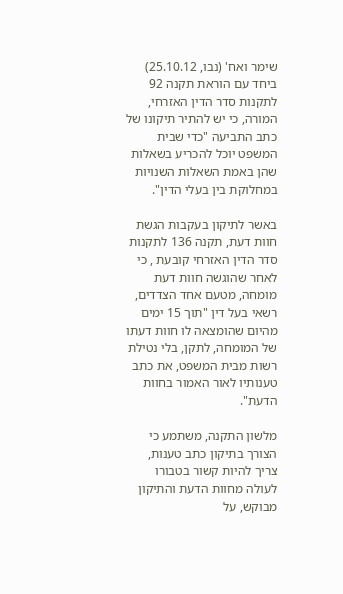שימר ואח' (נבו, 25.10.12) ביחד עם הוראת תקנה 92 לתקנות סדר הדין האזרחי, המורה, כי יש להתיר תיקונו של כתב התביעה "כדי שבית המשפט יוכל להכריע בשאלות שהן באמת השאלות השנויות במחלוקת בין בעלי הדין".

באשר לתיקון בעקבות הגשת חוות דעת, תקנה 136 לתקנות סדר הדין האזרחי קובעת , כי לאחר שהוגשה חוות דעת מומחה, מטעם אחד הצדדים, רשאי בעל דין "תוך 15 ימים מהיום שהומצאה לו חוות דעתו של המומחה, לתקן, בלי נטילת רשות מבית המשפט, את כתב טענותיו לאור האמור בחוות הדעת".

מלשון התקנה, משתמע כי הצורך בתיקון כתב טענות, צריך להיות קשור בטבורו לעולה מחוות הדעת והתיקון מבוקש, על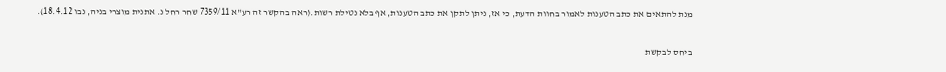מנת להתאים את כתב הטענות לאמור בחוות הדעת, כי אז, ניתן לתקן את כתב הטענות, אף בלא נטילת רשות.(ראה בהקשר זה רע"א 7359/11 שחר רחל נ. אתנית מוצרי בניה, נבו 18.4.12).

ביחס לבקשת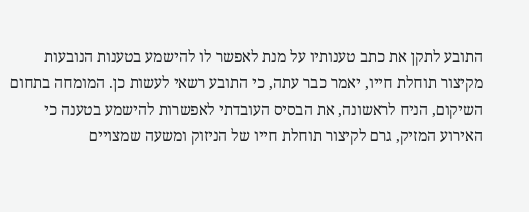התובע לתקן את כתב טענותיו על מנת לאפשר לו להישמע בטענות הנובעות מקיצור תוחלת חייו, יאמר כבר עתה, כי התובע רשאי לעשות כן. המומחה בתחום השיקום, הניח לראשונה, את הבסיס העובדתי לאפשרות להישמע בטענה כי האירוע המזיק, גרם לקיצור תוחלת חייו של הניזוק ומשעה שמצויים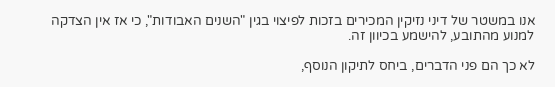אנו במשטר של דיני נזיקין המכירים בזכות לפיצוי בגין "השנים האבודות", כי אז אין הצדקה למנוע מהתובע, להישמע בכיוון זה.

לא כך הם פני הדברים, ביחס לתיקון הנוסף,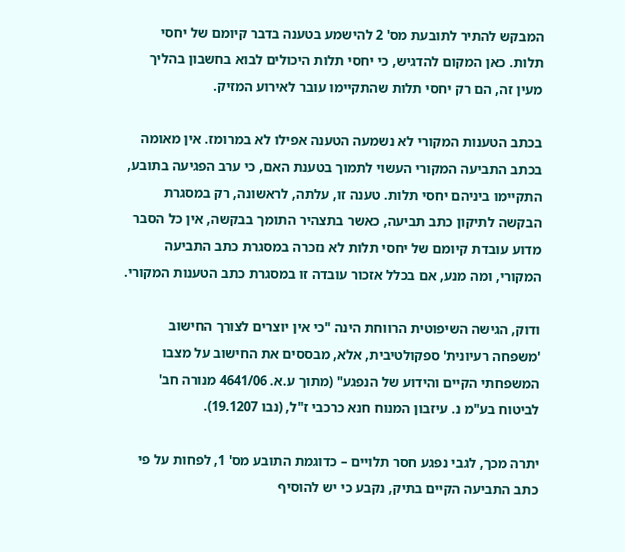המבקש להתיר לתובעת מס' 2 להישמע בטענה בדבר קיומם של יחסי תלות. כאן המקום להדגיש, כי יחסי תלות היכולים לבוא בחשבון בהליך מעין זה, הם רק יחסי תלות שהתקיימו עובר לאירוע המזיק.

בכתב הטענות המקורי לא נשמעה הטענה אפילו לא במרומז. אין מאומה בכתב התביעה המקורי העשוי לתמוך בטענת האם, כי ערב הפגיעה בתובע, התקיימו ביניהם יחסי תלות. טענה זו, עלתה, לראשונה, רק במסגרת הבקשה לתיקון כתב תביעה, כאשר בתצהיר התומך בבקשה, אין כל הסבר מדוע עובדת קיומם של יחסי תלות לא נזכרה במסגרת כתב התביעה המקורי, ומה מנע, אם בכלל אזכור עובדה זו במסגרת כתב הטענות המקורי.

ודוק, הגישה השיפוטית הרווחת הינה "כי אין יוצרים לצורך החישוב 'משפחה רעיונית' ספקולטיבית, אלא, מבססים את החישוב על מצבו המשפחתי הקיים והידוע של הנפגע" (מתוך ע.א. 4641/06 מנורה חב' לביטוח בע"מ נ. עיזבון המנוח חנא כרכבי ז"ל, (נבו 19.1207).

יתרה מכך, לגבי נפגע חסר תלויים – כדוגמת התובע מס' 1, לפחות על פי כתב התביעה הקיים בתיק, נקבע כי יש להוסיף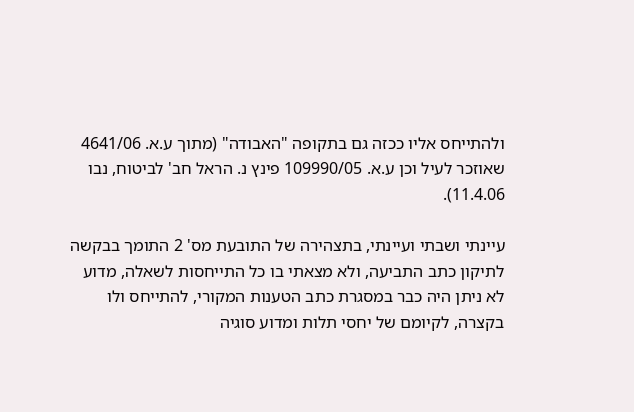ולהתייחס אליו ככזה גם בתקופה "האבודה" (מתוך ע.א. 4641/06 שאוזכר לעיל וכן ע.א. 109990/05 פינץ נ. הראל חב' לביטוח, נבו 11.4.06).

עיינתי ושבתי ועיינתי, בתצהירה של התובעת מס' 2 התומך בבקשה לתיקון כתב התביעה, ולא מצאתי בו כל התייחסות לשאלה, מדוע לא ניתן היה כבר במסגרת כתב הטענות המקורי, להתייחס ולו בקצרה, לקיומם של יחסי תלות ומדוע סוגיה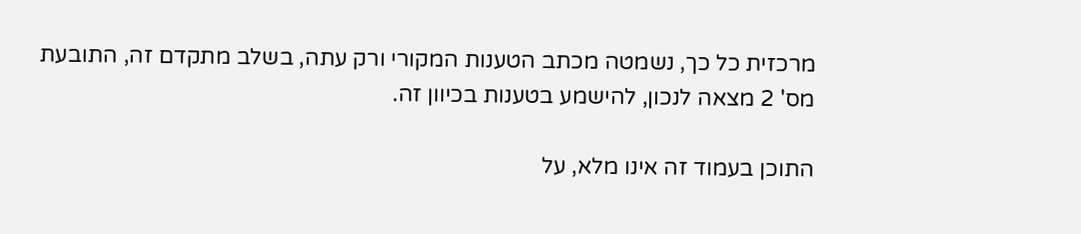מרכזית כל כך, נשמטה מכתב הטענות המקורי ורק עתה, בשלב מתקדם זה, התובעת מס' 2 מצאה לנכון, להישמע בטענות בכיוון זה.

התוכן בעמוד זה אינו מלא, על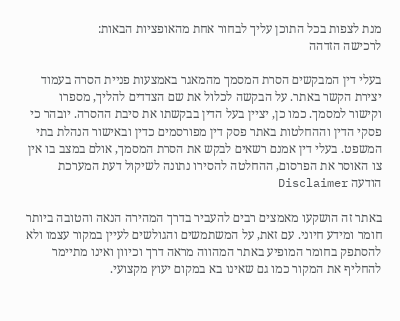מנת לצפות בכל התוכן עליך לבחור אחת מהאופציות הבאות:
לרכישה הזדהה

בעלי דין המבקשים הסרת המסמך מהמאגר באמצעות פניית הסרה בעמוד יצירת הקשר באתר. על הבקשה לכלול את שם הצדדים להליך, מספרו וקישור למסמך. כמו כן, יציין בעל הדין בבקשתו את סיבת ההסרה. יובהר כי פסקי הדין וההחלטות באתר פסק דין מפורסמים כדין ובאישור הנהלת בתי המשפט. בעלי דין אמנם רשאים לבקש את הסרת המסמך, אולם במצב בו אין צו האוסר את הפרסום, ההחלטה להסירו נתונה לשיקול דעת המערכת
הודעה Disclaimer

באתר זה הושקעו מאמצים רבים להעביר בדרך המהירה הנאה והטובה ביותר חומר ומידע חיוני. עם זאת, על המשתמשים והגולשים לעיין במקור עצמו ולא להסתפק בחומר המופיע באתר המהווה מראה דרך וכיוון ואינו מתיימר להחליף את המקור כמו גם שאינו בא במקום יעוץ מקצועי.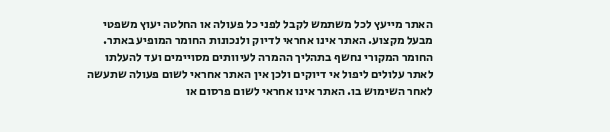האתר מייעץ לכל משתמש לקבל לפני כל פעולה או החלטה יעוץ משפטי מבעל מקצוע. האתר אינו אחראי לדיוק ולנכונות החומר המופיע באתר. החומר המקורי נחשף בתהליך ההמרה לעיוותים מסויימים ועד להעלתו לאתר עלולים ליפול אי דיוקים ולכן אין האתר אחראי לשום פעולה שתעשה לאחר השימוש בו. האתר אינו אחראי לשום פרסום או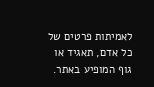לאמיתות פרטים של כל אדם, תאגיד או גוף המופיע באתר.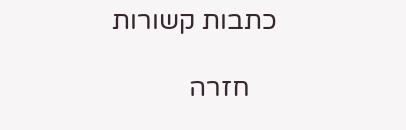כתבות קשורות

    חזרה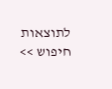לתוצאות חיפוש >>